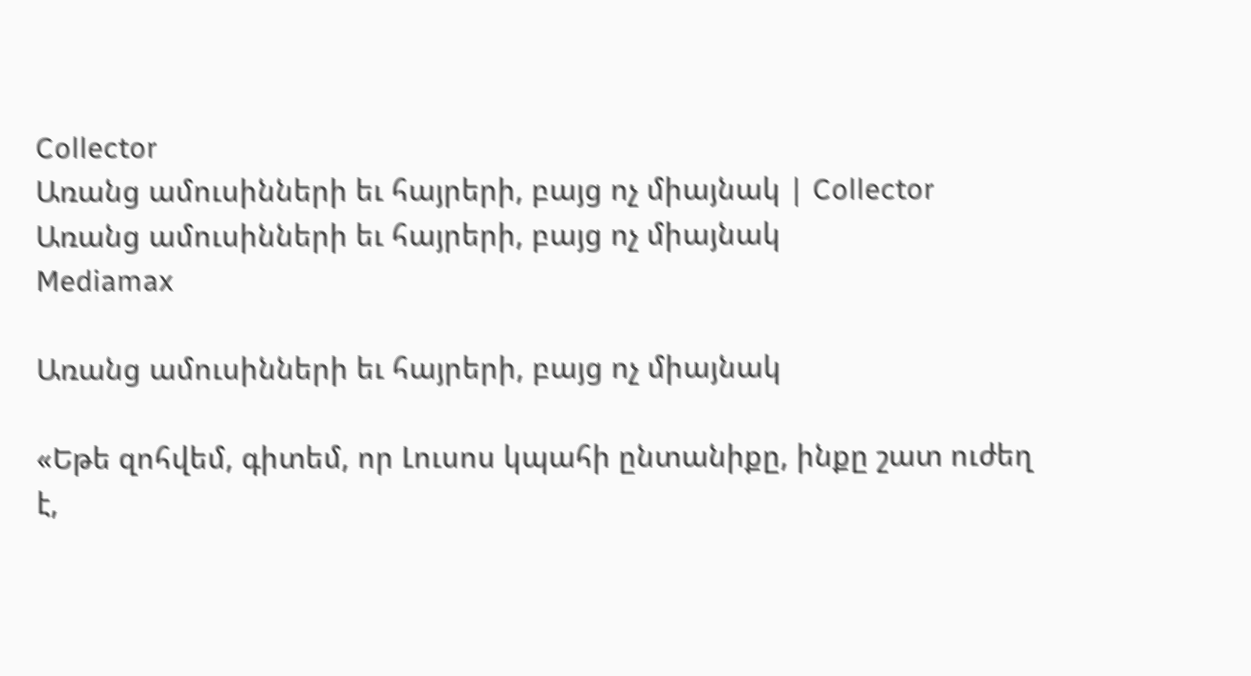Collector
Առանց ամուսինների եւ հայրերի, բայց ոչ միայնակ | Collector
Առանց ամուսինների եւ հայրերի, բայց ոչ միայնակ
Mediamax

Առանց ամուսինների եւ հայրերի, բայց ոչ միայնակ

«Եթե զոհվեմ, գիտեմ, որ Լուսոս կպահի ընտանիքը, ինքը շատ ուժեղ է,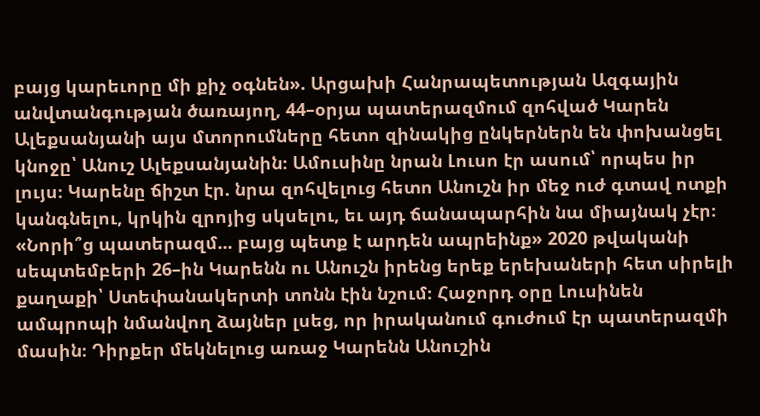բայց կարեւորը մի քիչ օգնեն». Արցախի Հանրապետության Ազգային անվտանգության ծառայող, 44–օրյա պատերազմում զոհված Կարեն Ալեքսանյանի այս մտորումները հետո զինակից ընկերներն են փոխանցել կնոջը՝ Անուշ Ալեքսանյանին։ Ամուսինը նրան Լուսո էր ասում՝ որպես իր լույս։ Կարենը ճիշտ էր. նրա զոհվելուց հետո Անուշն իր մեջ ուժ գտավ ոտքի կանգնելու, կրկին զրոյից սկսելու, եւ այդ ճանապարհին նա միայնակ չէր։ «Նորի՞ց պատերազմ... բայց պետք է արդեն ապրեինք» 2020 թվականի սեպտեմբերի 26–ին Կարենն ու Անուշն իրենց երեք երեխաների հետ սիրելի քաղաքի՝ Ստեփանակերտի տոնն էին նշում։ Հաջորդ օրը Լուսինեն ամպրոպի նմանվող ձայներ լսեց, որ իրականում գուժում էր պատերազմի մասին։ Դիրքեր մեկնելուց առաջ Կարենն Անուշին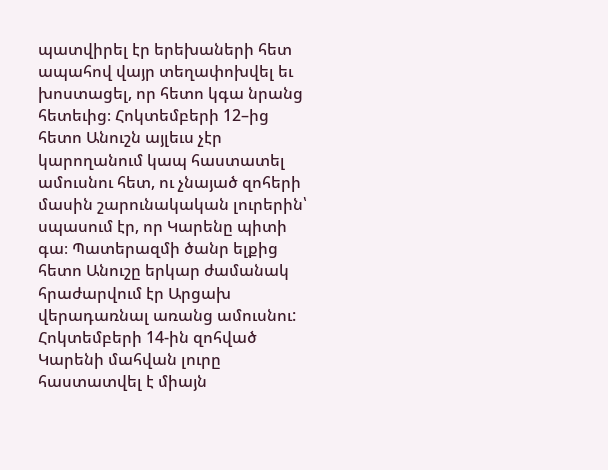պատվիրել էր երեխաների հետ ապահով վայր տեղափոխվել եւ խոստացել, որ հետո կգա նրանց հետեւից։ Հոկտեմբերի 12–ից հետո Անուշն այլեւս չէր կարողանում կապ հաստատել ամուսնու հետ, ու չնայած զոհերի մասին շարունակական լուրերին՝ սպասում էր, որ Կարենը պիտի գա։ Պատերազմի ծանր ելքից հետո Անուշը երկար ժամանակ հրաժարվում էր Արցախ վերադառնալ առանց ամուսնու: Հոկտեմբերի 14-ին զոհված Կարենի մահվան լուրը հաստատվել է միայն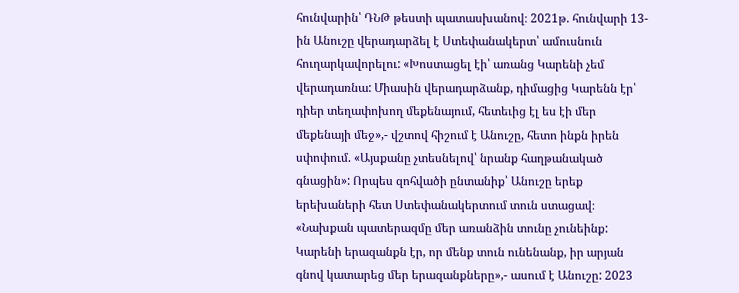հունվարին՝ ԴՆԹ թեստի պատասխանով։ 2021թ. հունվարի 13-ին Անուշը վերադարձել է Ստեփանակերտ՝ ամուսնուն հուղարկավորելու: «Խոստացել էի՝ առանց Կարենի չեմ վերադառնա: Միասին վերադարձանք, դիմացից Կարենն էր՝ դիեր տեղափոխող մեքենայում, հետեւից էլ ես էի մեր մեքենայի մեջ»,- վշտով հիշում է Անուշը, հետո ինքն իրեն սփոփում. «Այսքանը չտեսնելով՝ նրանք հաղթանակած գնացին»: Որպես զոհվածի ընտանիք՝ Անուշը երեք երեխաների հետ Ստեփանակերտում տուն ստացավ։ «Նախքան պատերազմը մեր առանձին տունը չունեինք: Կարենի երազանքն էր, որ մենք տուն ունենանք, իր արյան գնով կատարեց մեր երազանքները»,- ասում է Անուշը: 2023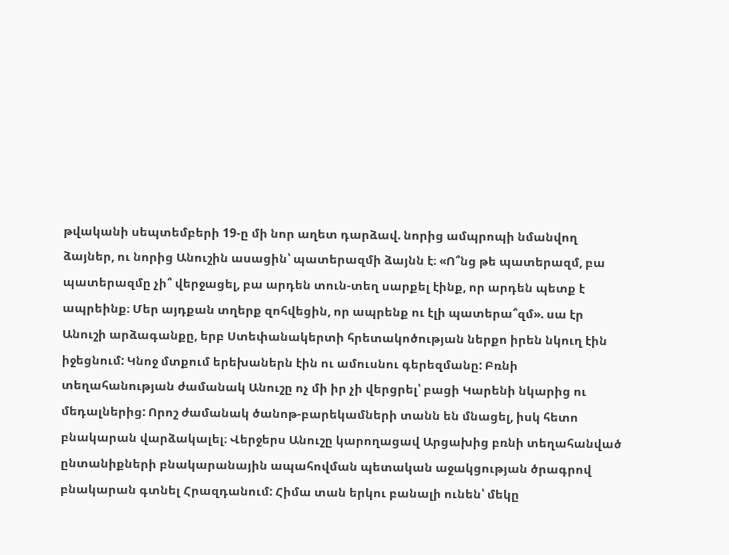թվականի սեպտեմբերի 19-ը մի նոր աղետ դարձավ. նորից ամպրոպի նմանվող ձայներ, ու նորից Անուշին ասացին՝ պատերազմի ձայնն է։ «Ո՞նց թե պատերազմ, բա պատերազմը չի՞ վերջացել, բա արդեն տուն-տեղ սարքել էինք, որ արդեն պետք է ապրեինք։ Մեր այդքան տղերք զոհվեցին, որ ապրենք ու էլի պատերա՞զմ». սա էր Անուշի արձագանքը, երբ Ստեփանակերտի հրետակոծության ներքո իրեն նկուղ էին իջեցնում: Կնոջ մտքում երեխաներն էին ու ամուսնու գերեզմանը: Բռնի տեղահանության ժամանակ Անուշը ոչ մի իր չի վերցրել՝ բացի Կարենի նկարից ու մեդալներից: Որոշ ժամանակ ծանոթ-բարեկամների տանն են մնացել, իսկ հետո բնակարան վարձակալել։ Վերջերս Անուշը կարողացավ Արցախից բռնի տեղահանված ընտանիքների բնակարանային ապահովման պետական աջակցության ծրագրով բնակարան գտնել Հրազդանում: Հիմա տան երկու բանալի ունեն՝ մեկը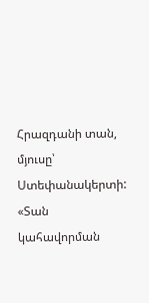Հրազդանի տան, մյուսը՝ Ստեփանակերտի: «Տան կահավորման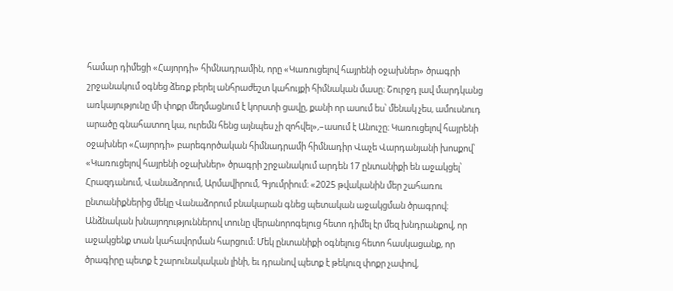համար դիմեցի «Հայորդի» հիմնադրամին, որը «Կառուցելով հայրենի օջախներ» ծրագրի շրջանակում օգնեց ձեռք բերել անհրաժեշտ կահույքի հիմնական մասը։ Շուրջդ լավ մարդկանց առկայությունը մի փոքր մեղմացնում է կորստի ցավը, քանի որ ասում ես՝ մենակ չես, ամուսնուդ արածը գնահատող կա, ուրեմն հենց այնպես չի զոհվել»,–ասում է Անուշը։ Կառուցելով հայրենի օջախներ «Հայորդի» բարեգործական հիմնադրամի հիմնադիր Վաչե Վարդանյանի խոսքով՝ «Կառուցելով հայրենի օջախներ» ծրագրի շրջանակում արդեն 17 ընտանիքի են աջակցել՝ Հրազդանում, Վանաձորում, Արմավիրում, Գյումրիում։ «2025 թվականին մեր շահառու ընտանիքներից մեկը Վանաձորում բնակարան գնեց պետական աջակցման ծրագրով։ Անձնական խնայողություններով տունը վերանորոգելուց հետո դիմել էր մեզ խնդրանքով, որ աջակցենք տան կահավորման հարցում։ Մեկ ընտանիքի օգնելուց հետո հասկացանք, որ ծրագիրը պետք է շարունակական լինի, եւ դրանով պետք է թեկուզ փոքր չափով,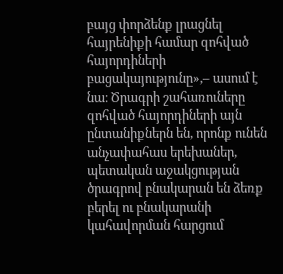բայց փորձենք լրացնել հայրենիքի համար զոհված հայորդիների բացակայությունը»,– ասում է նա։ Ծրագրի շահառուները զոհված հայորդիների այն ընտանիքներն են, որոնք ունեն անչափահաս երեխաներ, պետական աջակցության ծրագրով բնակարան են ձեռք բերել ու բնակարանի կահավորման հարցում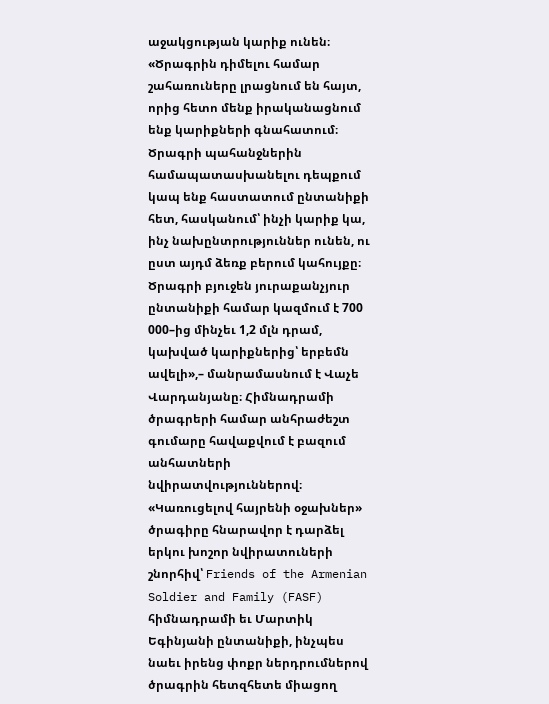աջակցության կարիք ունեն։ «Ծրագրին դիմելու համար շահառուները լրացնում են հայտ, որից հետո մենք իրականացնում ենք կարիքների գնահատում։ Ծրագրի պահանջներին համապատասխանելու դեպքում կապ ենք հաստատում ընտանիքի հետ, հասկանում՝ ինչի կարիք կա, ինչ նախընտրություններ ունեն, ու ըստ այդմ ձեռք բերում կահույքը։ Ծրագրի բյուջեն յուրաքանչյուր ընտանիքի համար կազմում է 700 000–ից մինչեւ 1,2 մլն դրամ, կախված կարիքներից՝ երբեմն ավելի»,– մանրամասնում է Վաչե Վարդանյանը։ Հիմնադրամի ծրագրերի համար անհրաժեշտ գումարը հավաքվում է բազում անհատների նվիրատվություններով։ «Կառուցելով հայրենի օջախներ» ծրագիրը հնարավոր է դարձել երկու խոշոր նվիրատուների շնորհիվ՝ Friends of the Armenian Soldier and Family (FASF) հիմնադրամի եւ Մարտիկ Եգինյանի ընտանիքի, ինչպես նաեւ իրենց փոքր ներդրումներով ծրագրին հետզհետե միացող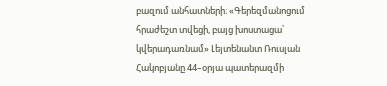բազում անհատների։ «Գերեզմանոցում հրաժեշտ տվեցի, բայց խոստացա՝ կվերադառնամ» Լեյտենանտ Ռուսլան Հակոբյանը 44–օրյա պատերազմի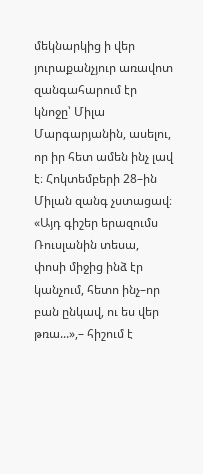մեկնարկից ի վեր յուրաքանչյուր առավոտ զանգահարում էր կնոջը՝ Միլա Մարգարյանին, ասելու, որ իր հետ ամեն ինչ լավ է։ Հոկտեմբերի 28–ին Միլան զանգ չստացավ։ «Այդ գիշեր երազումս Ռուսլանին տեսա, փոսի միջից ինձ էր կանչում, հետո ինչ–որ բան ընկավ, ու ես վեր թռա...»,– հիշում է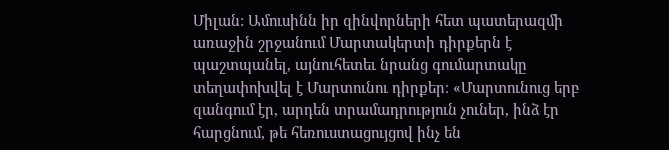Միլան: Ամուսինն իր զինվորների հետ պատերազմի առաջին շրջանում Մարտակերտի դիրքերն է պաշտպանել, այնուհետեւ նրանց գումարտակը տեղափոխվել է Մարտունու դիրքեր։ «Մարտունուց երբ զանգում էր, արդեն տրամադրություն չուներ, ինձ էր հարցնում, թե հեռուստացույցով ինչ են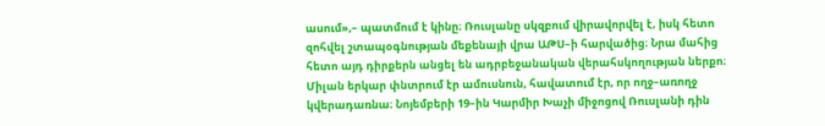ասում»,– պատմում է կինը։ Ռուսլանը սկզբում վիրավորվել է, իսկ հետո զոհվել շտապօգնության մեքենայի վրա ԱԹՍ–ի հարվածից։ Նրա մահից հետո այդ դիրքերն անցել են ադրբեջանական վերահսկողության ներքո։ Միլան երկար փնտրում էր ամուսնուն, հավատում էր, որ ողջ–առողջ կվերադառնա։ Նոյեմբերի 19–ին Կարմիր Խաչի միջոցով Ռուսլանի դին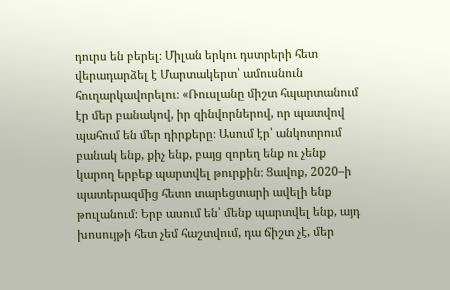դուրս են բերել։ Միլան երկու դստրերի հետ վերադարձել է Մարտակերտ՝ ամուսնուն հուղարկավորելու։ «Ռուսլանը միշտ հպարտանում էր մեր բանակով, իր զինվորներով, որ պատվով պահում են մեր դիրքերը։ Ասում էր՝ անկոտրում բանակ ենք, քիչ ենք, բայց զորեղ ենք ու չենք կարող երբեք պարտվել թուրքին։ Ցավոք, 2020–ի պատերազմից հետո տարեցտարի ավելի ենք թուլանում։ Երբ ասում են՝ մենք պարտվել ենք, այդ խոսույթի հետ չեմ հաշտվում, դա ճիշտ չէ, մեր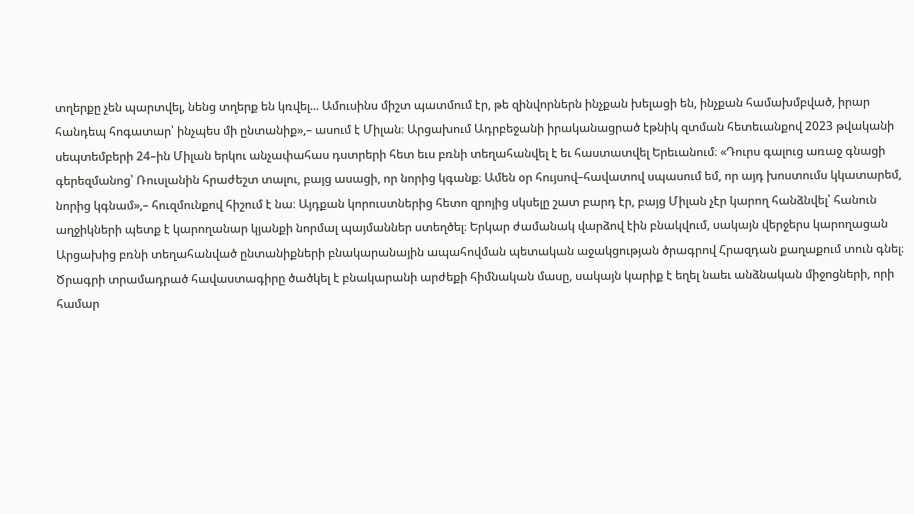տղերքը չեն պարտվել, նենց տղերք են կռվել... Ամուսինս միշտ պատմում էր, թե զինվորներն ինչքան խելացի են, ինչքան համախմբված, իրար հանդեպ հոգատար՝ ինչպես մի ընտանիք»,– ասում է Միլան։ Արցախում Ադրբեջանի իրականացրած էթնիկ զտման հետեւանքով 2023 թվականի սեպտեմբերի 24–ին Միլան երկու անչափահաս դստրերի հետ եւս բռնի տեղահանվել է եւ հաստատվել Երեւանում։ «Դուրս գալուց առաջ գնացի գերեզմանոց՝ Ռուսլանին հրաժեշտ տալու, բայց ասացի, որ նորից կգանք։ Ամեն օր հույսով–հավատով սպասում եմ, որ այդ խոստումս կկատարեմ, նորից կգնամ»,– հուզմունքով հիշում է նա։ Այդքան կորուստներից հետո զրոյից սկսելը շատ բարդ էր, բայց Միլան չէր կարող հանձնվել՝ հանուն աղջիկների պետք է կարողանար կյանքի նորմալ պայմաններ ստեղծել։ Երկար ժամանակ վարձով էին բնակվում, սակայն վերջերս կարողացան Արցախից բռնի տեղահանված ընտանիքների բնակարանային ապահովման պետական աջակցության ծրագրով Հրազդան քաղաքում տուն գնել։ Ծրագրի տրամադրած հավաստագիրը ծածկել է բնակարանի արժեքի հիմնական մասը, սակայն կարիք է եղել նաեւ անձնական միջոցների, որի համար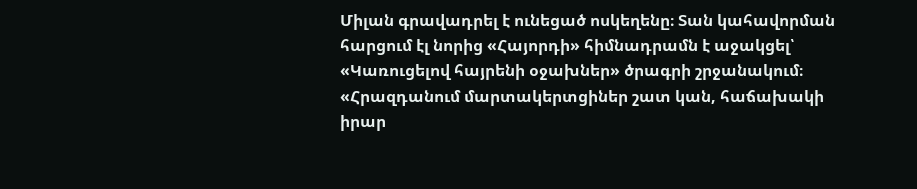Միլան գրավադրել է ունեցած ոսկեղենը։ Տան կահավորման հարցում էլ նորից «Հայորդի» հիմնադրամն է աջակցել՝ «Կառուցելով հայրենի օջախներ» ծրագրի շրջանակում։ «Հրազդանում մարտակերտցիներ շատ կան, հաճախակի իրար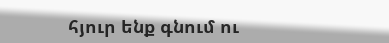հյուր ենք գնում ու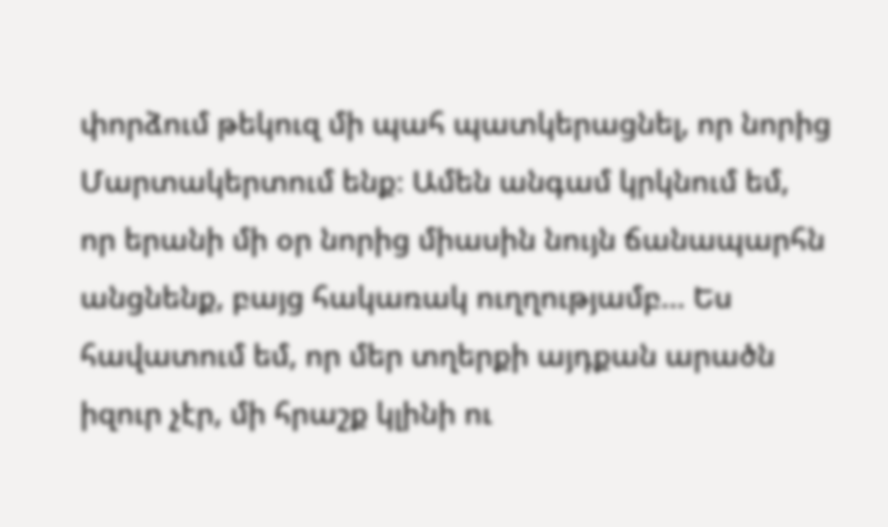փորձում թեկուզ մի պահ պատկերացնել, որ նորից Մարտակերտում ենք։ Ամեն անգամ կրկնում եմ, որ երանի մի օր նորից միասին նույն ճանապարհն անցնենք, բայց հակառակ ուղղությամբ... Ես հավատում եմ, որ մեր տղերքի այդքան արածն իզուր չէր, մի հրաշք կլինի ու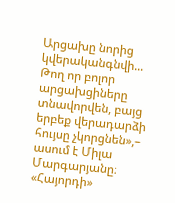Արցախը նորից կվերականգնվի... Թող որ բոլոր արցախցիները տնավորվեն, բայց երբեք վերադարձի հույսը չկորցնեն»,– ասում է Միլա Մարգարյանը։ «Հայորդի»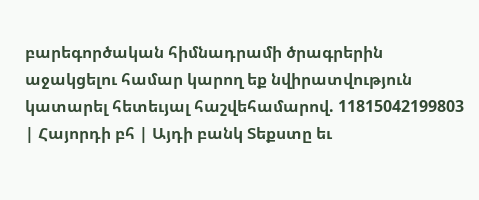բարեգործական հիմնադրամի ծրագրերին աջակցելու համար կարող եք նվիրատվություն կատարել հետեւյալ հաշվեհամարով. 11815042199803 | Հայորդի բհ | Այդի բանկ Տեքստը եւ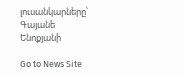լուսանկարները՝ Գայանե Ենոքյանի

Go to News Site